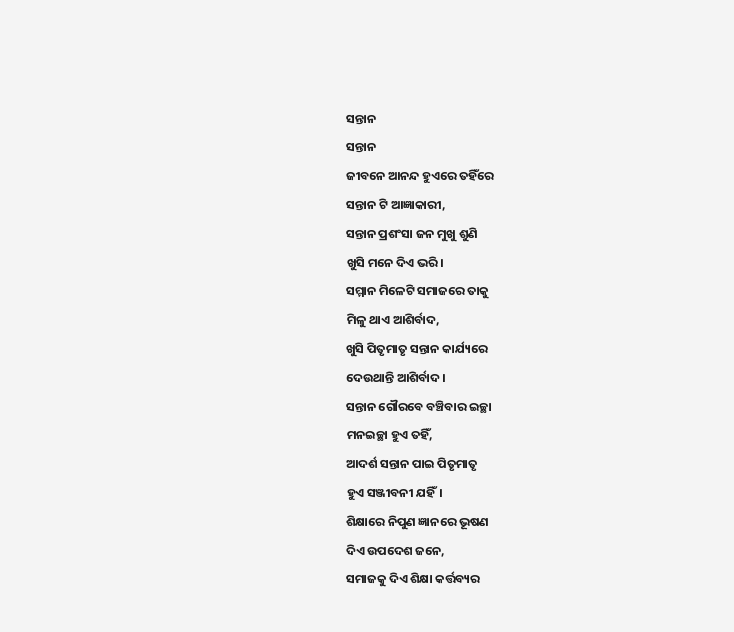ସନ୍ତାନ
ସନ୍ତାନ
ଜୀବନେ ଆନନ୍ଦ ହୁଏରେ ତହିଁରେ
ସନ୍ତାନ ଟି ଆଜ୍ଞାକାରୀ,
ସନ୍ତାନ ପ୍ରଶଂସା ଜନ ମୁଖୁ ଶୁଣି
ଖୁସି ମନେ ଦିଏ ଭରି।
ସମ୍ମାନ ମିଳେଟି ସମାଜରେ ତାକୁ
ମିଳୁ ଥାଏ ଆଶିର୍ବାଦ,
ଖୁସି ପିତୃମାତୃ ସନ୍ତାନ କାର୍ଯ୍ୟରେ
ଦେଉଥାନ୍ତି ଆଶିର୍ବାଦ।
ସନ୍ତାନ ଗୌରବେ ବଞ୍ଚିବାର ଇଚ୍ଛା
ମନଇଚ୍ଛା ହୁଏ ତହିଁ,
ଆଦର୍ଶ ସନ୍ତାନ ପାଇ ପିତୃମାତୃ
ହୁଏ ସଞ୍ଜୀବନୀ ଯହିଁ।
ଶିକ୍ଷାରେ ନିପୁଣ ଜ୍ଞାନରେ ଭୂଷଣ
ଦିଏ ଉପଦେଶ ଜନେ,
ସମାଜକୁ ଦିଏ ଶିକ୍ଷା କର୍ତ୍ତବ୍ୟର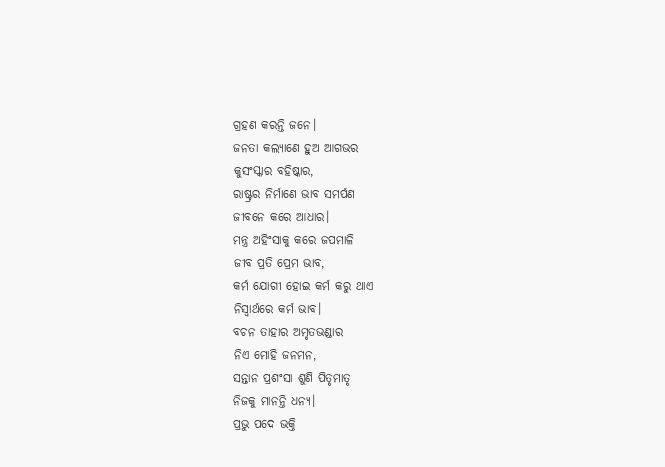ଗ୍ରହଣ କରନ୍ତି ଜନେ।
ଜନତା କଲ୍ୟାଣେ ହୁଅ ଆଗଭର
କୁସଂସ୍କାର ବହିଷ୍କାର,
ରାଷ୍ଟ୍ରର ନିର୍ମାଣେ ଭାବ ସମର୍ପଣ
ଜୀବନେ କରେ ଆଧାର।
ମନ୍ତ୍ର ଅହିଂସାକୁ କରେ ଜପମାଳି
ଜୀବ ପ୍ରତି ପ୍ରେମ ଭାବ,
କର୍ମ ଯୋଗୀ ହୋଇ କର୍ମ କରୁ ଥାଏ
ନିସ୍ବାର୍ଥରେ କର୍ମ ଭାବ।
ବଚନ ତାହାର ଅମୃତଭଣ୍ଡାର
ନିଏ ମୋହି ଜନମନ,
ସନ୍ତାନ ପ୍ରଶଂସା ଶୁଣି ପିତୃମାତୃ
ନିଜକୁ ମାନନ୍ତି ଧନ୍ୟ।
ପ୍ରଭୁ ପଦେ ଭକ୍ତି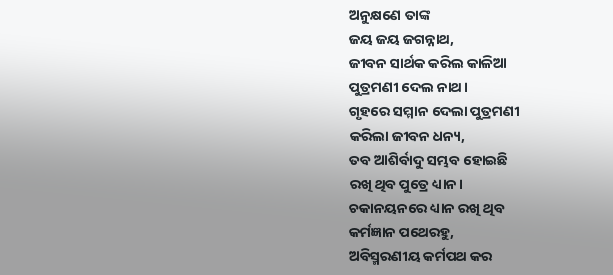ଅନୁକ୍ଷଣେ ତାଙ୍କ
ଜୟ ଜୟ ଜଗନ୍ନାଥ,
ଜୀବନ ସାର୍ଥକ କରିଲ କାଳିଆ
ପୁତ୍ରମଣୀ ଦେଲ ନାଥ।
ଗୃହରେ ସମ୍ମାନ ଦେଲା ପୁତ୍ରମଣୀ
କରିଲା ଜୀବନ ଧନ୍ୟ,
ତବ ଆଶିର୍ବାଦୁ ସମ୍ଭବ ହୋଇଛି
ରଖି ଥିବ ପୁତ୍ରେ ଧ୍ୟାନ।
ଚକାନୟନରେ ଧ୍ୟାନ ରଖି ଥିବ
କର୍ମଜ୍ଞାନ ପଥେରହୁ,
ଅବିସ୍ମରଣୀୟ କର୍ମପଥ କର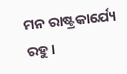ମନ ରାଷ୍ଟ୍ରକାର୍ଯ୍ୟେ ରହୁ।